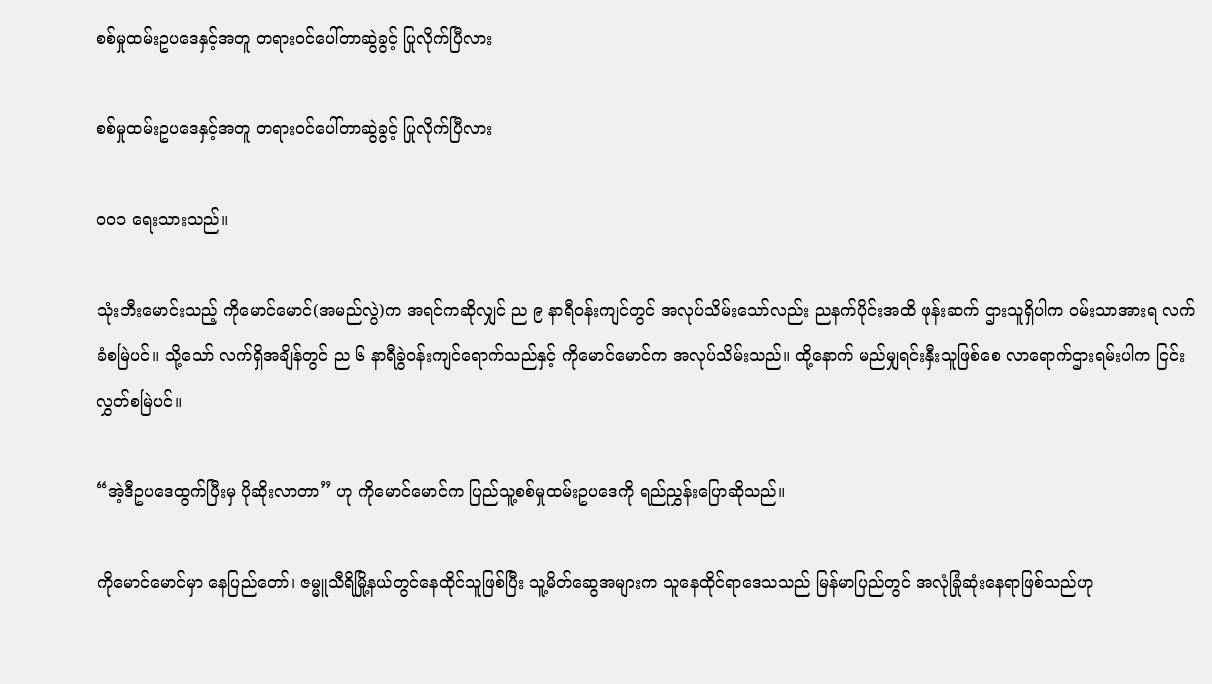စစ်မှုထမ်းဥပဒေနှင့်အတူ တရားဝင်ပေါ်တာဆွဲခွင့် ပြုလိုက်ပြီလား

စစ်မှုထမ်းဥပဒေနှင့်အတူ တရားဝင်ပေါ်တာဆွဲခွင့် ပြုလိုက်ပြီလား

၀၀၁ ရေးသားသည်။

သုံးဘီးမောင်းသည့် ကိုမောင်မောင်(အမည်လွဲ)က အရင်ကဆိုလျှင် ည ၉ နာရီဝန်းကျင်တွင် အလုပ်သိမ်းသော်လည်း ညနက်ပိုင်းအထိ ဖုန်းဆက် ဌားသူရှိပါက ဝမ်းသာအားရ လက်ခံစမြဲပင်။ သို့သော် လက်ရှိအချိန်တွင် ည ၆ နာရီခွဲဝန်းကျင်ရောက်သည်နှင့် ကိုမောင်မောင်က အလုပ်သိမ်းသည်။ ထို့နောက် မည်မျှရင်းနှီးသူဖြစ်စေ လာရောက်ဌားရမ်းပါက ငြင်းလွှတ်စမြဲပင်။

“အဲ့ဒီဥပဒေထွက်ပြီးမှ ပိုဆိုးလာတာ” ဟု ကိုမောင်မောင်က ပြည်သူ့စစ်မှုထမ်းဥပဒေကို ရည်ညွှန်းပြောဆိုသည်။

ကိုမောင်မောင်မှာ နေပြည်တော်၊ ဇမ္မူသီရိမြို့နယ်တွင်နေထိုင်သူဖြစ်ပြီး သူ့မိတ်ဆွေအများက သူနေထိုင်ရာဒေသသည် မြန်မာပြည်တွင် အလုံခြုံဆုံးနေရာဖြစ်သည်ဟု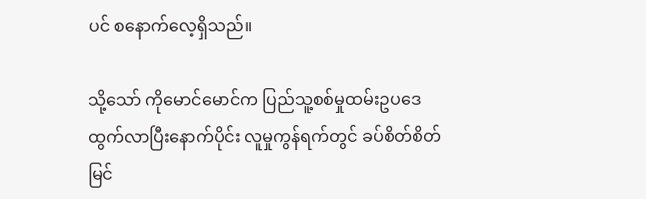ပင် စနောက်လေ့ရှိသည်။

သို့သော် ကိုမောင်မောင်က ပြည်သူ့စစ်မှုထမ်းဥပဒေထွက်လာပြီးနောက်ပိုင်း လူမှုကွန်ရက်တွင် ခပ်စိတ်စိတ်မြင်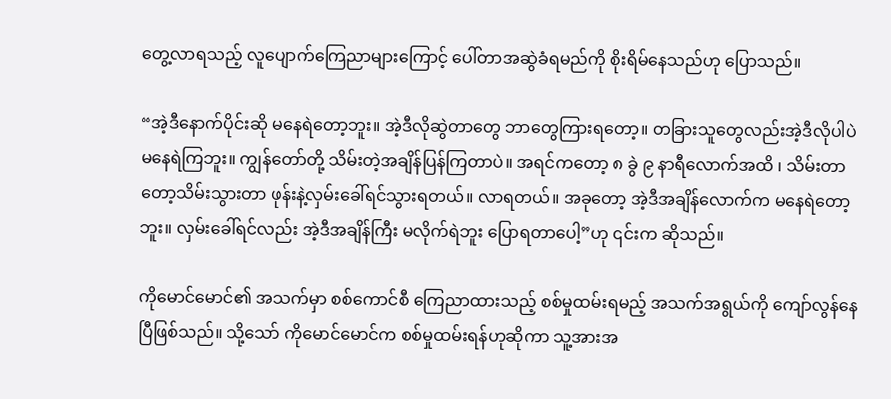တွေ့လာရသည့် လူပျောက်ကြေညာများကြောင့် ပေါ်တာအဆွဲခံရမည်ကို စိုးရိမ်နေသည်ဟု ပြောသည်။

“အဲ့ဒီနောက်ပိုင်းဆို မနေရဲတော့ဘူး။ အဲ့ဒီလိုဆွဲတာတွေ ဘာတွေကြားရတော့။ တခြားသူတွေလည်းအဲ့ဒီလိုပါပဲ မနေရဲကြဘူး။ ကျွန်တော်တို့ သိမ်းတဲ့အချိန်ပြန်ကြတာပဲ။ အရင်ကတော့ ၈ ခွဲ ၉ နာရီလောက်အထိ ၊ သိမ်းတာတော့သိမ်းသွားတာ ဖုန်းနဲ့လှမ်းခေါ်ရင်သွားရတယ်။ လာရတယ်။ အခုတော့ အဲ့ဒီအချိန်လောက်က မနေရဲတော့ဘူး။ လှမ်းခေါ်ရင်လည်း အဲ့ဒီအချိန်ကြီး မလိုက်ရဲဘူး ပြောရတာပေါ့”ဟု ၎င်းက ဆိုသည်။

ကိုမောင်မောင်၏ အသက်မှာ စစ်ကောင်စီ ကြေညာထားသည့် စစ်မှုထမ်းရမည့် အသက်အရွယ်ကို ကျော်လွန်နေပြီဖြစ်သည်။ သို့သော် ကိုမောင်မောင်က စစ်မှုထမ်းရန်ဟုဆိုကာ သူ့အားအ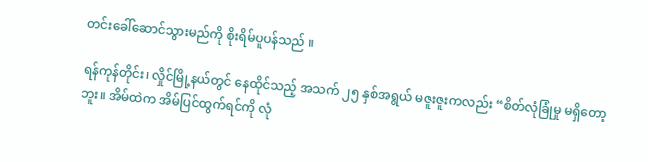တင်းခေါ်ဆောင်သွားမည်ကို စိုးရိမ်ပူပန်သည် ။

ရန်ကုန်တိုင်း၊ လှိုင်မြို့နယ်တွင် နေထိုင်သည့် အသက် ၂၅ နှစ်အရွယ် မဇူးဇူးကလည်း “စိတ်လုံခြုံမှု မရှိတော့ဘူး။ အိမ်ထဲက အိမ်ပြင်ထွက်ရင်ကို လုံ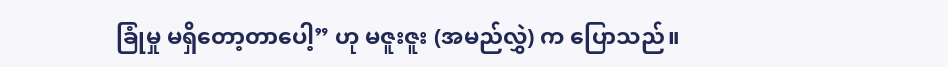ခြုံမှု မရှိတော့တာပေါ့” ဟု မဇူးဇူး (အမည်လွှဲ) က ပြောသည်။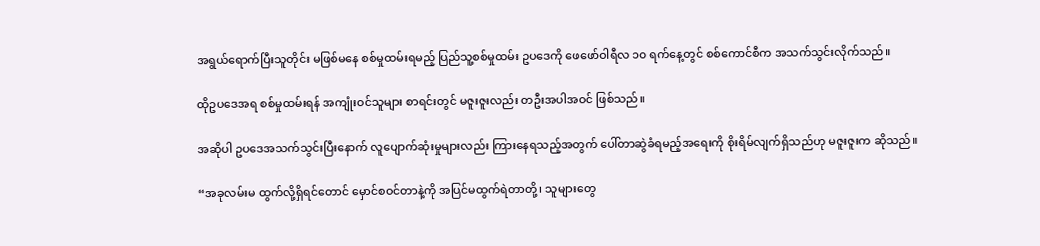အရွယ်ရောက်ပြီးသူတိုင်း မဖြစ်မနေ စစ်မှုထမ်းရမည့် ပြည်သူ့စစ်မှုထမ်း ဥပဒေကို ဖေဖော်ဝါရီလ ၁၀ ရက်နေ့တွင် စစ်ကောင်စီက အသက်သွင်းလိုက်သည်။

ထိုဥပဒေအရ စစ်မှုထမ်းရန် အကျုံးဝင်သူများ စာရင်းတွင် မဇူးဇူးလည်း တဦးအပါအဝင် ဖြစ်သည်။

အဆိုပါ ဥပဒေအသက်သွင်းပြီးနောက် လူပျောက်ဆုံးမှုများလည်း ကြားနေရသည့်အတွက် ပေါ်တာဆွဲခံရမည့်အရေးကို စိုးရိမ်လျက်ရှိသည်ဟု မဇူးဇူးက ဆိုသည်။

“အခုလမ်းမ ထွက်လို့ရှိရင်တောင် မှောင်စဝင်တာနဲ့ကို အပြင်မထွက်ရဲတာတို့၊ သူများတွေ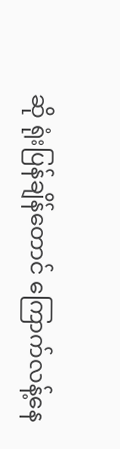ဆို ရုံးပြန်ချိန်တောင် ကြောက်လန့်နေ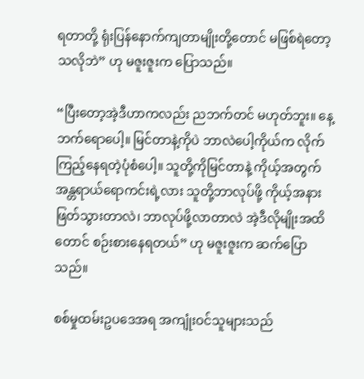ရတာတို့ ရုံးပြန်နောက်ကျတာမျိုးတို့တောင် မဖြစ်ရဲတော့သလိုဘဲ” ဟု မဇူးဇူးက ပြောသည်။

“ပြီးတော့အဲ့ဒီဟာကလည်း ညဘက်တင် မဟုတ်ဘူး။ နေ့ဘက်ရောပေါ့။ မြင်တာနဲ့ကိုပဲ ဘာလဲပေါ့ကိုယ်က လိုက်ကြည့်နေရတဲ့ပုံစံပေါ့။ သူတို့ကိုမြင်တာနဲ့ ကိုယ့်အတွက် အန္တရာယ်ရောကင်းရဲ့လား သူတို့ဘာလုပ်ဖို့ ကိုယ့်အနား ဖြတ်သွားတာလဲ၊ ဘာလုပ်ဖို့လာတာလဲ အဲ့ဒီလိုမျိုးအထိတောင် စဉ်းစားနေရတယ်” ဟု မဇူးဇူးက ဆက်ပြောသည်။

စစ်မှုထမ်းဥပဒေအရ အကျုံးဝင်သူများသည်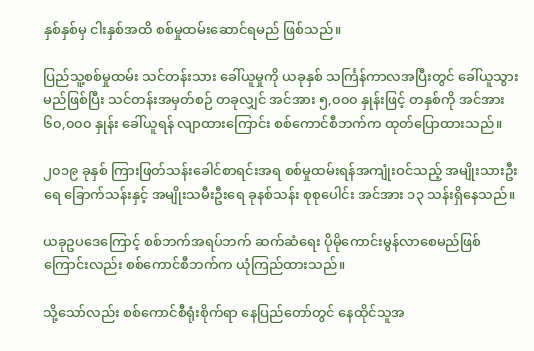နှစ်နှစ်မှ ငါးနှစ်အထိ စစ်မှုထမ်းဆောင်ရမည် ဖြစ်သည်။

ပြည်သူ့စစ်မှုထမ်း သင်တန်းသား ခေါ်ယူမှုကို ယခုနှစ် သင်္ကြန်ကာလအပြီးတွင် ခေါ်ယူသွားမည်ဖြစ်ပြီး သင်တန်းအမှတ်စဉ် တခုလျှင် အင်အား ၅,၀၀၀ နှုန်းဖြင့် တနှစ်ကို အင်အား ၆၀,၀၀၀ နှုန်း ခေါ်ယူရန် လျာထားကြောင်း စစ်ကောင်စီဘက်က ထုတ်ပြောထားသည်။

၂၀၁၉ ခုနှစ် ကြားဖြတ်သန်းခေါင်စာရင်းအရ စစ်မှုထမ်းရန်အကျုံးဝင်သည့် အမျိုးသားဦးရေ ခြောက်သန်းနှင့် အမျိုးသမီးဦးရေ ခုနစ်သန်း စုစုပေါင်း အင်အား ၁၃ သန်းရှိနေသည်။

ယခုဥပဒေကြောင့် စစ်ဘက်အရပ်ဘက် ဆက်ဆံရေး ပိုမိုကောင်းမွန်လာစေမည်ဖြစ်ကြောင်းလည်း စစ်ကောင်စီဘက်က ယုံကြည်ထားသည်။

သို့သော်လည်း စစ်ကောင်စီရုံးစိုက်ရာ နေပြည်တော်တွင် နေထိုင်သူအ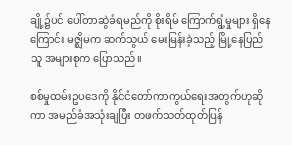ချို့၌ပင် ပေါ်တာဆွဲခံရမည်ကို စိုးရိမ် ကြောက်ရွံ့မှုများ ရှိနေကြောင်း မဇ္ဈိမက ဆက်သွယ် မေးမြန်းခဲ့သည့် မြို့နေပြည်သူ အများစုက ပြောသည်။

စစ်မှုထမ်းဥပဒေကို နိုင်ငံတော်ကာကွယ်ရေးအတွက်ဟုဆိုကာ အမည်ခံအသုံးချပြီး တဖက်သတ်ထုတ်ပြန်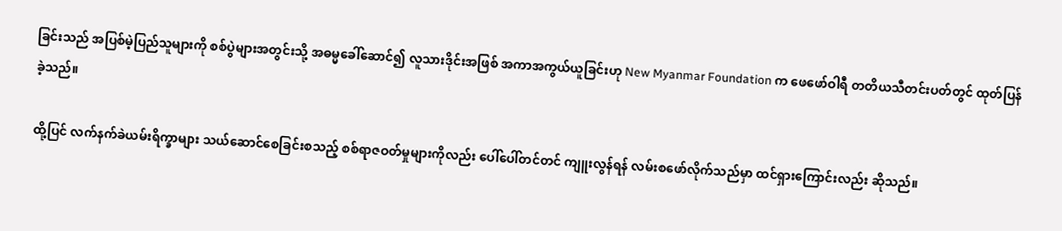ခြင်းသည် အပြစ်မဲ့ပြည်သူများကို စစ်ပွဲများအတွင်းသို့ အဓမ္မခေါ်ဆောင်၍ လူသားဒိုင်းအဖြစ် အကာအကွယ်ယူခြင်းဟု New Myanmar Foundation က ဖေဖော်ဝါရီ တတိယသီတင်းပတ်တွင် ထုတ်ပြန်ခဲ့သည်။

ထို့ပြင် လက်နက်ခဲယမ်းရိက္ခာများ သယ်ဆောင်စေခြင်းစသည့် စစ်ရာဇဝတ်မှုများကိုလည်း ပေါ်ပေါ်တင်တင် ကျူးလွန်ရန် လမ်းစဖော်လိုက်သည်မှာ ထင်ရှားကြောင်းလည်း ဆိုသည်။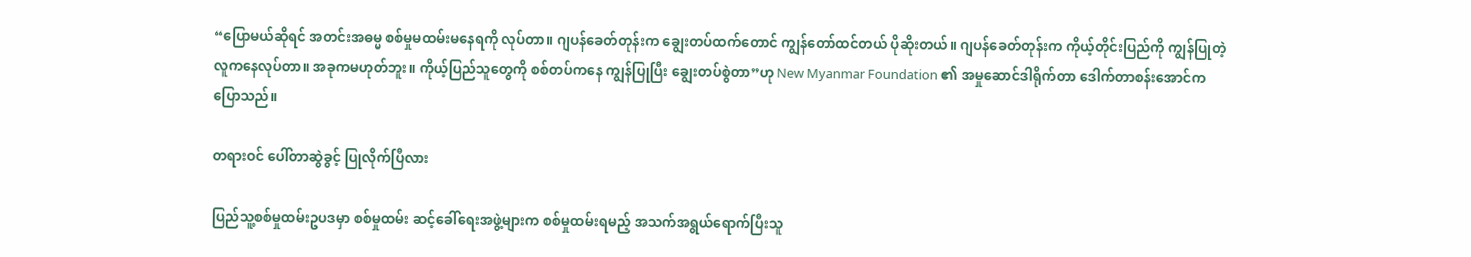“ပြောမယ်ဆိုရင် အတင်းအဓမ္မ စစ်မှုမထမ်းမနေရကို လုပ်တာ။ ဂျပန်ခေတ်တုန်းက ချွေးတပ်ထက်တောင် ကျွန်တော်ထင်တယ် ပိုဆိုးတယ်။ ဂျပန်ခေတ်တုန်းက ကိုယ့်တိုင်းပြည်ကို ကျွန်ပြုတဲ့လူကနေလုပ်တာ။ အခုကမဟုတ်ဘူး။ ကိုယ့်ပြည်သူတွေကို စစ်တပ်ကနေ ကျွန်ပြုပြီး ချွေးတပ်စွဲတာ”ဟု New Myanmar Foundation ၏ အမှုဆောင်ဒါရိုက်တာ ဒေါက်တာစန်းအောင်က ပြောသည်။

တရားဝင် ပေါ်တာဆွဲခွင့် ပြုလိုက်ပြီလား

ပြည်သူ့စစ်မှုထမ်းဥပဒမှာ စစ်မှုထမ်း ဆင့်ခေါ်ရေးအဖွဲ့များက စစ်မှုထမ်းရမည့် အသက်အရွယ်ရောက်ပြီးသူ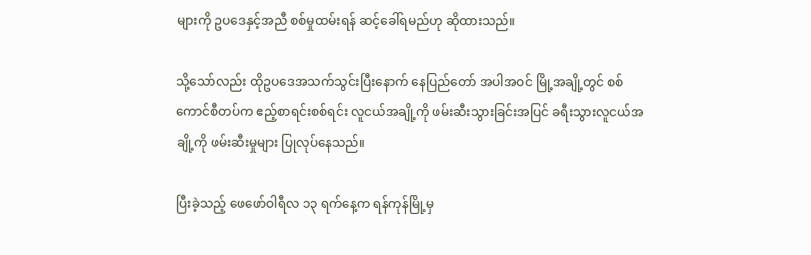များကို ဥပဒေနှင့်အညီ စစ်မှုထမ်းရန် ဆင့်ခေါ်ရမည်ဟု ဆိုထားသည်။

သို့သော်လည်း ထိုဥပဒေအသက်သွင်းပြီးနောက် နေပြည်တော် အပါအဝင် မြို့အချို့တွင် စစ်ကောင်စီတပ်က ဧည့်စာရင်းစစ်ရင်း လူငယ်အချို့ကို ဖမ်းဆီးသွားခြင်းအပြင် ခရီးသွားလူငယ်အချို့ကို ဖမ်းဆီးမှုများ ပြုလုပ်နေသည်။

ပြီးခဲ့သည့် ဖေဖော်ဝါရီလ ၁၃ ရက်နေ့က ရန်ကုန်မြို့မှ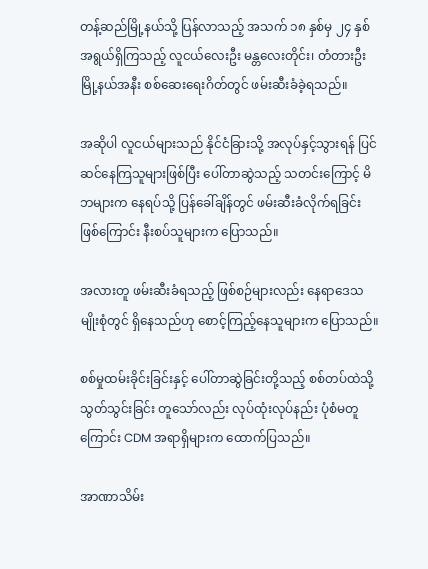တန့်ဆည်မြို့နယ်သို့ ပြန်လာသည့် အသက် ၁၈ နှစ်မှ ၂၄ နှစ်အရွယ်ရှိကြသည့် လူငယ်လေးဦး မန္တလေးတိုင်း၊ တံတားဦးမြို့နယ်အနီး စစ်ဆေးရေးဂိတ်တွင် ဖမ်းဆီးခံခဲ့ရသည်။

အဆိုပါ လူငယ်များသည် နိုင်ငံခြားသို့ အလုပ်နှင့်သွားရန် ပြင်ဆင်နေကြသူများဖြစ်ပြီး ပေါ်တာဆွဲသည့် သတင်းကြောင့် မိဘများက နေရပ်သို့ ပြန်ခေါ်ချိန်တွင် ဖမ်းဆီးခံလိုက်ရခြင်း ဖြစ်ကြောင်း နီးစပ်သူများက ပြောသည်။

အလားတူ ဖမ်းဆီးခံရသည့် ဖြစ်စဉ်များလည်း နေရာဒေသမျိုးစုံတွင် ရှိနေသည်ဟု စောင့်ကြည့်နေသူများက ပြောသည်။

စစ်မှုထမ်းခိုင်းခြင်းနှင့် ပေါ်တာဆွဲခြင်းတို့သည့် စစ်တပ်ထဲသို့ သွတ်သွင်းခြင်း တူသော်လည်း လုပ်ထုံးလုပ်နည်း ပုံစံမတူကြောင်း CDM အရာရှိများက ထောက်ပြသည်။

အာဏာသိမ်း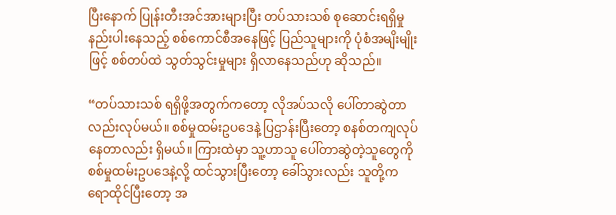ပြီးနောက် ပြုန်းတီးအင်အားများပြီး တပ်သားသစ် စုဆောင်းရရှိမှု နည်းပါးနေသည့် စစ်ကောင်စီအနေဖြင့် ပြည်သူများကို ပုံစံအမျိးမျိုးဖြင့် စစ်တပ်ထဲ သွတ်သွင်းမှုများ ရှိလာနေသည်ဟု ဆိုသည်။

“တပ်သားသစ် ရရှိဖို့အတွက်ကတော့ လိုအပ်သလို ပေါ်တာဆွဲတာလည်းလုပ်မယ်။ စစ်မှုထမ်းဥပဒေနဲ့ ပြဌာန်းပြီးတော့ စနစ်တကျလုပ်နေတာလည်း ရှိမယ်။ ကြားထဲမှာ သူ့ဟာသူ ပေါ်တာဆွဲတဲ့သူတွေကို စစ်မှုထမ်းဥပဒေနဲ့လို့ ထင်သွားပြီးတော့ ခေါ်သွားလည်း သူတို့က ရောထိုင်ပြီးတော့ အ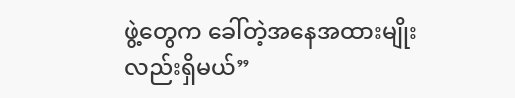ဖွဲ့တွေက ခေါ်တဲ့အနေအထားမျိုးလည်းရှိမယ်”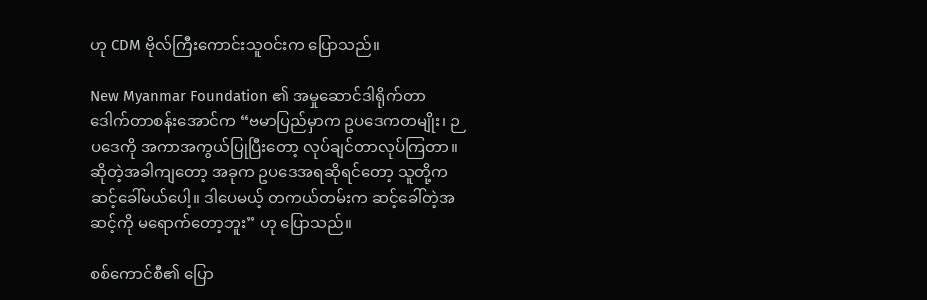ဟု CDM ဗိုလ်ကြီးကောင်းသူဝင်းက ပြောသည်။

New Myanmar Foundation ၏ အမှုဆောင်ဒါရိုက်တာ ဒေါက်တာစန်းအောင်က‌ “ဗမာပြည်မှာက ဥပဒေကတမျိုး၊ ဉပဒေကို အကာအကွယ်ပြုပြီးတော့ လုပ်ချင်တာလုပ်ကြတာ။ ဆိုတဲ့အခါကျတော့ အခုက ဥပဒေအရဆိုရင်တော့ သူတို့က ဆင့်ခေါ်မယ်ပေါ့။ ဒါပေမယ့် တကယ်တမ်းက ဆင့်ခေါ်တဲ့အဆင့်ကို မရောက်တော့ဘူး” ဟု ပြောသည်။

စစ်ကောင်စီ၏ ပြော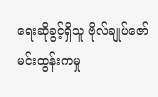ရေးဆိုခွင့်ရှိသူ ဗိုလ်ချုပ်ဇော်မင်းထွန်းကမှု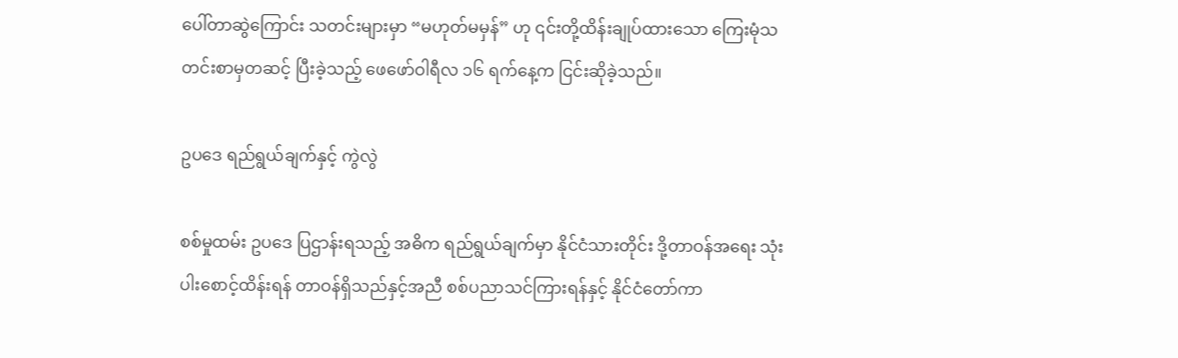ပေါ်တာဆွဲကြောင်း သတင်းများမှာ “မဟုတ်မမှန်” ဟု ၎င်းတို့ထိန်းချုပ်ထားသော ကြေးမုံသတင်းစာမှတဆင့် ပြီးခဲ့သည့် ဖေဖော်ဝါရီလ ၁၆ ရက်နေ့က ငြင်းဆိုခဲ့သည်။

ဥပဒေ ရည်ရွယ်ချက်နှင့် ကွဲလွဲ

စစ်မှုထမ်း ဥပဒေ ပြဌာန်းရသည့် အဓိက ရည်ရွယ်ချက်မှာ နိုင်ငံသားတိုင်း ဒို့တာဝန်အရေး သုံးပါးစောင့်ထိန်းရန် တာဝန်ရှိသည်နှင့်အညီ စစ်ပညာသင်ကြားရန်နှင့် နိုင်ငံတော်ကာ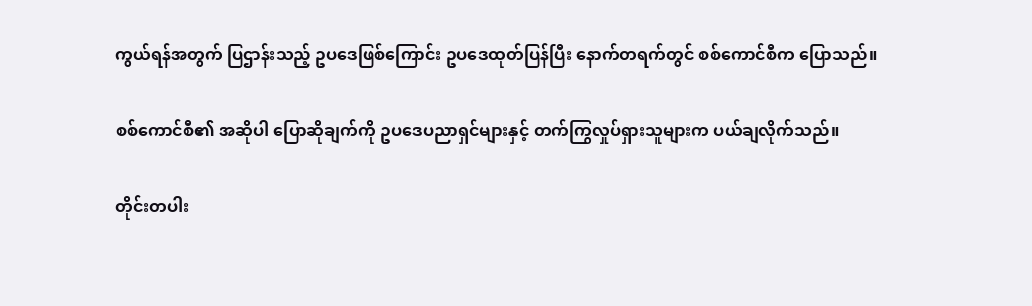ကွယ်ရန်အတွက် ပြဌာန်းသည့် ဥပဒေဖြစ်ကြောင်း ဥပဒေထုတ်ပြန်ပြီး နောက်တရက်တွင် စစ်ကောင်စီက ပြောသည်။

စစ်ကောင်စီ၏ အဆိုပါ ပြောဆိုချက်ကို ဥပဒေပညာရှင်များနှင့် တက်ကြွလှုပ်ရှားသူများက ပယ်ချလိုက်သည်။

တိုင်းတပါး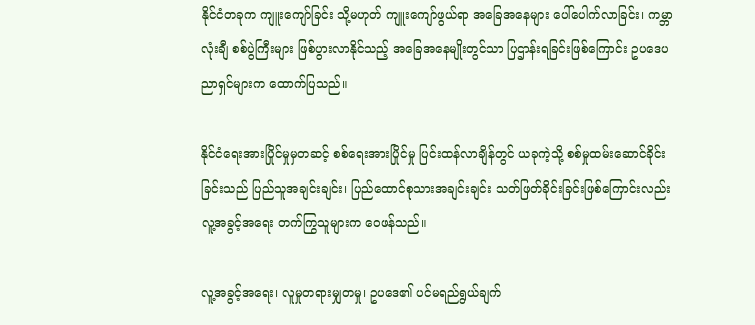နိုင်ငံတခုက ကျူးကျော်ခြင်း သို့မဟုတ် ကျူးကျော်ဖွယ်ရာ အခြေအနေများ ပေါ်ပေါက်လာခြင်း၊ ကမ္ဘာလုံးချီ စစ်ပွဲကြီးများ ဖြစ်ပွားလာနိုင်သည့် အခြေအနေမျိုးတွင်သာ ပြဌာန်းရခြင်းဖြစ်ကြောင်း ဥပဒေပညာရှင်များက ထောက်ပြသည်။

နိုင်ငံရေးအားပြိုင်မှုမှတဆင့် စစ်ရေးအားပြိုင်မှု ပြင်းထန်လာချိန်တွင် ယခုကဲ့သို့ စစ်မှုထမ်းဆောင်ခိုင်းခြင်းသည် ပြည်သူအချင်းချင်း၊ ပြည်ထောင်စုသားအချင်းချင်း သတ်ဖြတ်ခိုင်းခြင်းဖြစ်ကြောင်းလည်း လူ့အခွင့်အရေး တက်ကြွသူများက ဝေဖန်သည်။

လူ့အခွင့်အရေး၊ လူမှုတရားမျှတမှု၊ ဥပဒေ၏ ပင်မရည်ရွယ်ချက်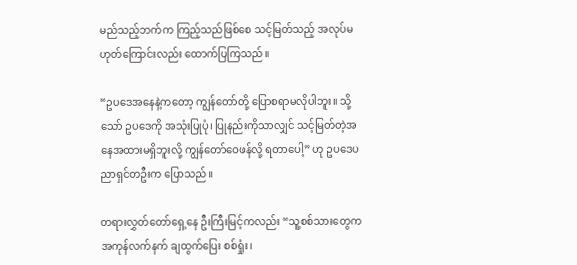မည်သည့်ဘက်က ကြည့်သည်ဖြစ်စေ သင့်မြတ်သည့် အလုပ်မဟုတ်ကြောင်းလည်း ထောက်ပြကြသည်။

“ဥပဒေအနေနဲ့ကတော့ ကျွန်တော်တို့ ပြောစရာမလိုပါဘူး။ သို့သော် ဥပဒေကို အသုံးပြုပုံ၊ ပြုနည်းကိုသာလျှင် သင့်မြတ်တဲ့အနေအထားမရှိဘူးလို့ ကျွန်‌တော်ဝေဖန်လို့ ရတာပေါ့” ဟု ဥပဒေပညာရှင်တဦးက ပြောသည်။

တရားလွှတ်တော်ရှေ့နေ ဦးကြီးမြင့်ကလည်း “သူ့စစ်သားတွေက အကုန်လက်နက် ချထွက်ပြေး စစ်ရှုံး၊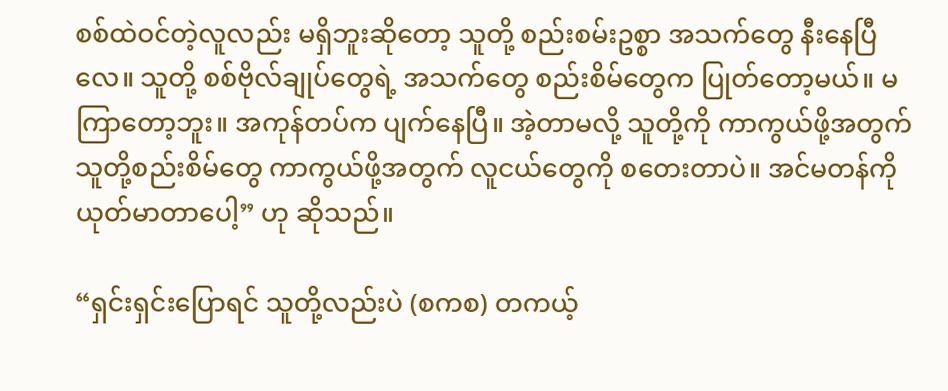စစ်ထဲဝင်တဲ့လူလည်း မရှိဘူးဆိုတော့ သူတို့ စည်းစမ်းဥစ္စာ အသက်တွေ နီးနေပြီလေ။ သူတို့ စစ်ဗိုလ်ချုပ်တွေရဲ့ အသက်တွေ စည်းစိမ်တွေက ပြုတ်တော့မယ်။ မကြာတော့ဘူး။ အကုန်တပ်က ပျက်နေပြီ။ အဲ့တာမလို့ သူတို့ကို ကာကွယ်ဖို့အတွက် သူတို့စည်းစိမ်တွေ ကာကွယ်ဖို့အတွက် လူငယ်တွေကို စတေးတာပဲ။ အင်မတန်ကို ယုတ်မာတာပေါ့” ဟု ဆိုသည်။

“ရှင်းရှင်းပြောရင် သူတို့လည်းပဲ (စကစ) တကယ့်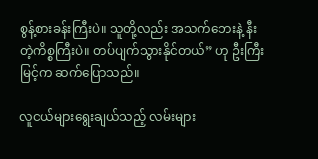စွန့်စားခန်းကြီးပဲ။ သူတို့လည်း အသက်ဘေးနဲ့ နီးတဲ့ကိစ္စကြီးပဲ။ တပ်ပျက်သွားနိုင်တယ်” ဟု ဦးကြီးမြင့်က ဆက်ပြောသည်။

လူငယ်များရွေးချယ်သည့် လမ်းများ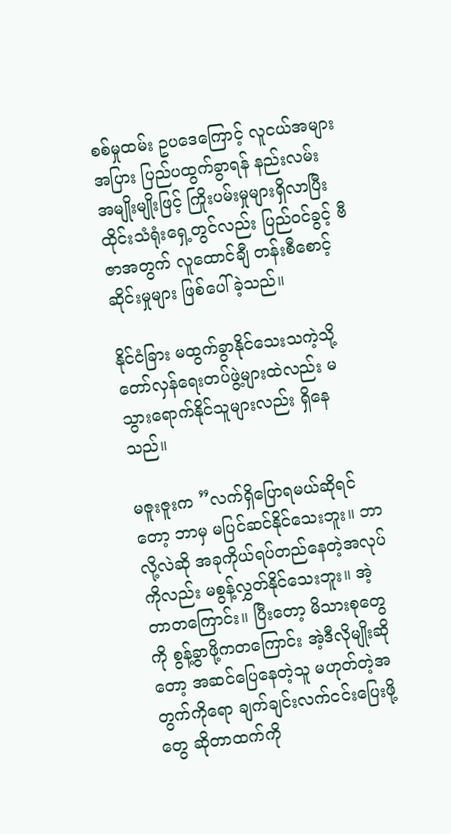စစ်မှုထမ်း ဥပဒေကြောင့် လူငယ်အများအပြား ပြည်ပထွက်ခွာရန် နည်းလမ်း အမျိုးမျိုးဖြင့် ကြိုးပမ်းမှုများရှိလာပြီး ထိုင်းသံရုံးရှေ့တွင်လည်း ပြည်ဝင်ခွင့် ဗီဇာအတွက် လူထောင်ချီ တန်းစီစောင့်ဆိုင်းမှုများ ဖြစ်ပေါ်ခဲ့သည်။

နိုင်ငံခြား မထွက်ခွာနိုင်သေးသကဲ့သို့ တော်လှန်ရေးတပ်ဖွဲ့များထဲလည်း မသွားရောက်နိုင်သူများလည်း ရှိနေသည်။

မဇူးဇူးက ”လက်ရှိပြောရမယ်ဆိုရင်တော့ ဘာမှ မပြင်ဆင်နိုင်သေးဘူး။ ဘာလို့လဲဆို အခုကိုယ်ရပ်တည်နေတဲ့အလုပ်ကိုလည်း မစွန့်လွှတ်နိုင်သေးဘူး။ အဲ့တာတကြောင်း။ ပြီးတော့ မိသားစုတွေကို စွန့်ခွာဖို့ကတကြောင်း အဲ့ဒီလိုမျိုးဆိုတော့ အဆင်ပြေနေတဲ့သူ မဟုတ်တဲ့အတွက်ကိုရော ချက်ချင်းလက်ငင်းပြေးဖို့တွေ ဆိုတာထက်ကို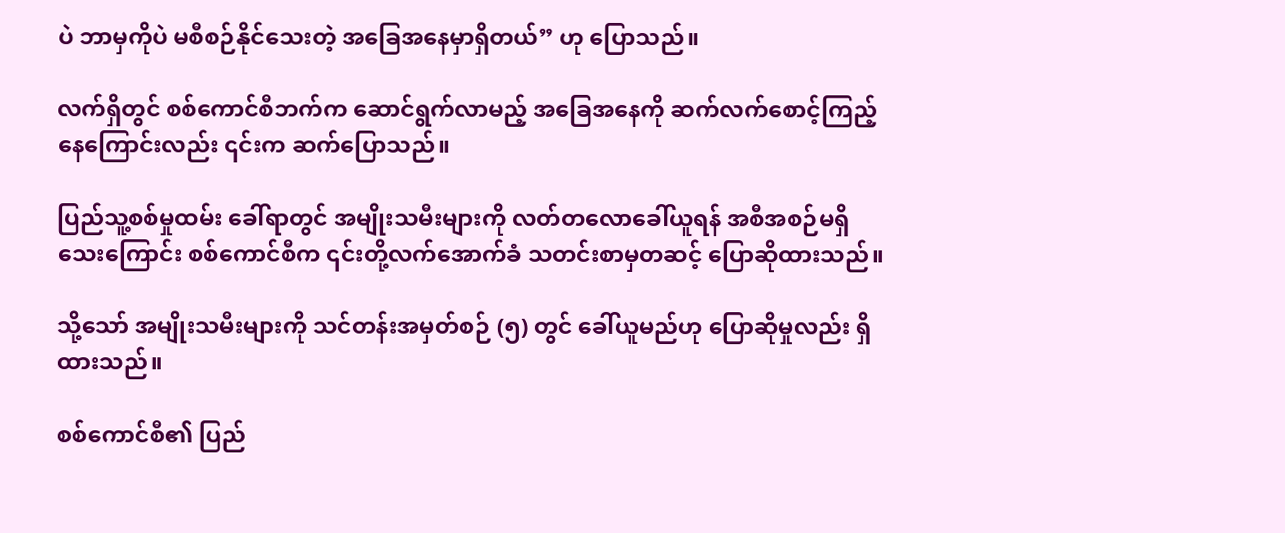ပဲ ဘာမှကိုပဲ မစီစဉ်နိုင်သေးတဲ့ အခြေအနေမှာရှိတယ်” ဟု ပြောသည်။

လက်ရှိတွင် စစ်ကောင်စီဘက်က ဆောင်ရွက်လာမည့် အခြေအနေကို ဆက်လက်စောင့်ကြည့်နေကြောင်းလည်း ၎င်းက ဆက်ပြောသည်။

ပြည်သူ့စစ်မှုထမ်း ခေါ်ရာတွင် အမျိုးသမီးများကို လတ်တလောခေါ်ယူရန် အစီအစဉ်မရှိသေးကြောင်း စစ်ကောင်စီက ၎င်းတို့လက်အောက်ခံ သတင်းစာမှတဆင့် ပြောဆိုထားသည်။

သို့သော် အမျိုးသမီးများကို သင်တန်းအမှတ်စဉ် (၅) တွင် ခေါ်ယူမည်ဟု ပြောဆိုမှုလည်း ရှိထားသည်။

စစ်ကောင်စီ၏ ပြည်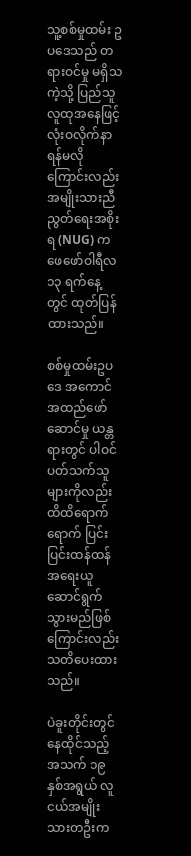သူ့စစ်မှုထမ်း ဥပဒေသည် တရားဝင်မှု မရှိသကဲ့သို့ ပြည်သူလူထုအနေဖြင့် လုံးဝလိုက်နာရန်မလိုကြောင်းလည်း အမျိုးသားညီညွတ်ရေးအစိုးရ (NUG) က ဖေဖော်ဝါရီလ ၁၃ ရက်နေ့တွင် ထုတ်ပြန်ထားသည်။

စစ်မှုထမ်းဥပဒေ အကောင်အထည်ဖော်ဆောင်မှု ယန္တရားတွင် ပါဝင်ပတ်သက်သူများကိုလည်း ထိထိရောက်ရောက် ပြင်းပြင်းထန်ထန် အရေးယူဆောင်ရွက်သွားမည်ဖြစ်ကြောင်းလည်း သတိပေးထား သည်။

ပဲခူးတိုင်းတွင် နေထိုင်သည့် အသက် ၁၉ နှစ်အရွယ် လူငယ်အမျိုးသားတဦးက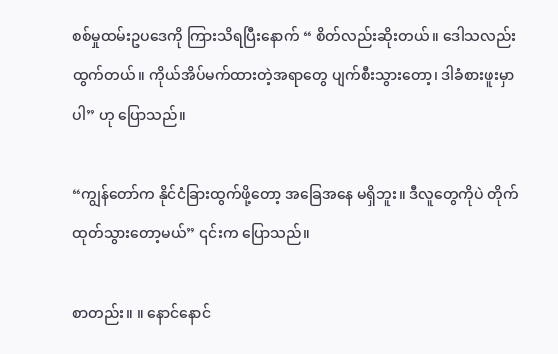စစ်မှုထမ်းဥပဒေကို ကြားသိရပြီးနောက် “ စိတ်လည်းဆိုးတယ်။ ဒေါသလည်းထွက်တယ်။ ကိုယ်အိပ်မက်ထားတဲ့အရာတွေ ပျက်စီးသွားတော့၊ ဒါခံစားဖူးမှာပါ” ဟု ပြောသည်။

“ကျွန်တော်က နိုင်ငံခြားထွက်ဖို့တော့ အခြေအနေ မရှိဘူး။ ဒီလူတွေကိုပဲ တိုက်ထုတ်သွားတော့မယ်” ၎င်းက ပြောသည်။

စာတည်း။ ။ နောင်နောင်